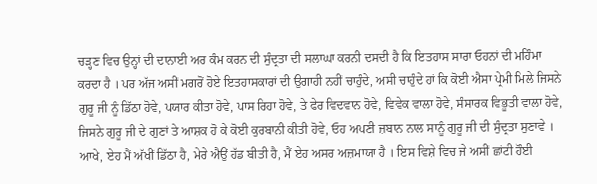ਚੜ੍ਹਣ ਵਿਚ ਉਨ੍ਹਾਂ ਦੀ ਦਾਨਾਈ ਅਰ ਕੰਮ ਕਰਨ ਦੀ ਸੁੰਦ੍ਰਤਾ ਦੀ ਸਲਾਘਾ ਕਰਨੀ ਦਸਦੀ ਹੈ ਕਿ ਇਤਹਾਸ ਸਾਰਾ ਓਹਨਾਂ ਦੀ ਮਹਿੰਮਾ ਕਰਦਾ ਹੈ । ਪਰ ਅੱਜ ਅਸੀਂ ਮਗਰੋਂ ਹੋਏ ਇਤਹਾਸਕਾਰਾਂ ਦੀ ਉਗਾਹੀ ਨਹੀਂ ਚਾਹੁੰਦੇ, ਅਸੀ ਚਾਹੁੰਦੇ ਹਾਂ ਕਿ ਕੋਈ ਐਸਾ ਪ੍ਰੇਮੀ ਮਿਲੇ ਜਿਸਨੇ ਗੁਰੂ ਜੀ ਨੂੰ ਡਿੱਠਾ ਹੋਵੇ, ਪਯਾਰ ਕੀਤਾ ਹੋਵੇ, ਪਾਸ ਰਿਹਾ ਹੋਵੇ, ਤੇ ਫੇਰ ਵਿਦਵਾਨ ਹੋਵੇ, ਵਿਵੇਕ ਵਾਲਾ ਹੋਵੇ, ਸੰਸਾਰਕ ਵਿਭੂਤੀ ਵਾਲਾ ਹੋਵੇ, ਜਿਸਨੇ ਗੁਰੂ ਜੀ ਦੇ ਗੁਣਾਂ ਤੇ ਆਸ਼ਕ ਹੋ ਕੇ ਕੋਈ ਕੁਰਬਾਨੀ ਕੀਤੀ ਹੋਵੇ, ਓਹ ਅਪਣੀ ਜ਼ਬਾਨ ਨਾਲ ਸਾਨੂੰ ਗੁਰੂ ਜੀ ਦੀ ਸੁੰਦ੍ਰਤਾ ਸੁਣਾਵੇ । ਆਖੇ, ਏਹ ਮੈਂ ਅੱਖੀਂ ਡਿੱਠਾ ਹੈ, ਮੇਰੇ ਐਉਂ ਹੱਡ ਬੀਤੀ ਹੈ, ਮੈਂ ਏਹ ਅਸਰ ਅਜ਼ਮਾਯਾ ਹੈ । ਇਸ ਵਿਸ਼ੇ ਵਿਚ ਜੇ ਅਸੀਂ ਛਾਂਟੀ ਹੌਈ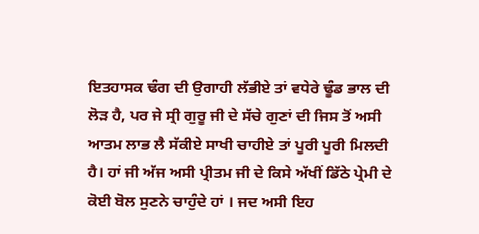ਇਤਹਾਸਕ ਢੰਗ ਦੀ ਉਗਾਹੀ ਲੱਭੀਏ ਤਾਂ ਵਧੇਰੇ ਢੂੰਡ ਭਾਲ ਦੀ ਲੋੜ ਹੈ, ਪਰ ਜੇ ਸ੍ਰੀ ਗੁਰੂ ਜੀ ਦੇ ਸੱਚੇ ਗੁਣਾਂ ਦੀ ਜਿਸ ਤੋਂ ਅਸੀ ਆਤਮ ਲਾਭ ਲੈ ਸੱਕੀਏ ਸਾਖੀ ਚਾਹੀਏ ਤਾਂ ਪੂਰੀ ਪੂਰੀ ਮਿਲਦੀ ਹੈ। ਹਾਂ ਜੀ ਅੱਜ ਅਸੀ ਪ੍ਰੀਤਮ ਜੀ ਦੇ ਕਿਸੇ ਅੱਖੀਂ ਡਿੱਠੇ ਪ੍ਰੇਮੀ ਦੇ ਕੋਈ ਬੋਲ ਸੁਣਨੇ ਚਾਹੁੰਦੇ ਹਾਂ । ਜਦ ਅਸੀ ਇਹ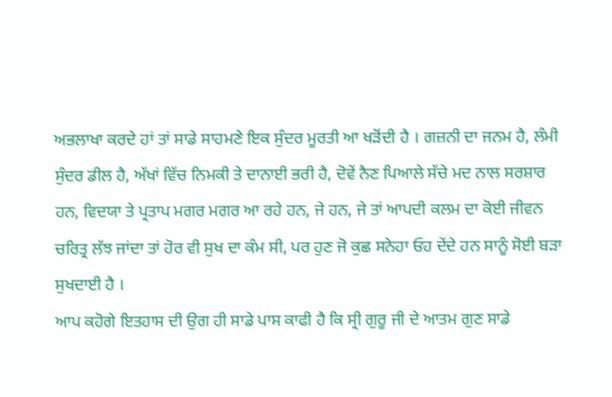ਅਭਲਾਖਾ ਕਰਦੇ ਹਾਂ ਤਾਂ ਸਾਡੇ ਸਾਹਮਣੇ ਇਕ ਸੁੰਦਰ ਮੂਰਤੀ ਆ ਖੜੋਂਦੀ ਹੈ । ਗਜ਼ਨੀ ਦਾ ਜਨਮ ਹੈ, ਲੰਮੀ ਸੁੰਦਰ ਡੀਲ ਹੈ, ਅੱਖਾਂ ਵਿੱਚ ਨਿਮਕੀ ਤੇ ਦਾਨਾਈ ਭਰੀ ਹੈ, ਦੋਵੇਂ ਨੈਣ ਪਿਆਲੇ ਸੱਚੇ ਮਦ ਨਾਲ ਸਰਸ਼ਾਰ ਹਨ, ਵਿਦਯਾ ਤੇ ਪ੍ਰਤਾਪ ਮਗਰ ਮਗਰ ਆ ਰਹੇ ਹਨ, ਜੇ ਹਨ, ਜੇ ਤਾਂ ਆਪਦੀ ਕਲਮ ਦਾ ਕੋਈ ਜੀਵਨ ਚਰਿਤ੍ਰ ਲੱਝ ਜਾਂਦਾ ਤਾਂ ਹੋਰ ਵੀ ਸੁਖ ਦਾ ਕੰਮ ਸੀ, ਪਰ ਹੁਣ ਜੋ ਕੁਛ ਸਨੇਹਾ ਓਹ ਦੇਂਦੇ ਹਨ ਸਾਨੂੰ ਸੋਈ ਬੜਾ ਸੁਖਦਾਈ ਹੈ ।
ਆਪ ਕਹੋਗੇ ਇਤਹਾਸ ਦੀ ਉਗ ਹੀ ਸਾਡੇ ਪਾਸ ਕਾਫੀ ਹੈ ਕਿ ਸ੍ਰੀ ਗੁਰੂ ਜੀ ਦੇ ਆਤਮ ਗੁਣ ਸਾਡੇ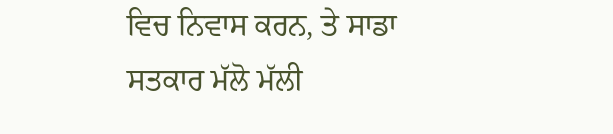ਵਿਚ ਨਿਵਾਸ ਕਰਨ, ਤੇ ਸਾਡਾ ਸਤਕਾਰ ਮੱਲੋ ਮੱਲੀ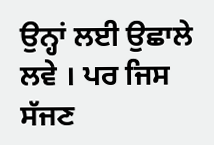ਉਨ੍ਹਾਂ ਲਈ ਉਛਾਲੇ ਲਵੇ । ਪਰ ਜਿਸ ਸੱਜਣ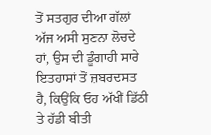ਤੋਂ ਸਤਗੁਰ ਦੀਆ ਗੱਲਾਂ ਅੱਜ ਅਸੀ ਸੁਣਨਾ ਲੋਚਦੇ ਹਾਂ, ਉਸ ਦੀ ਡੂੰਗਾਹੀ ਸਾਰੇ ਇਤਹਾਸਾਂ ਤੋਂ ਜ਼ਬਰਦਸਤ ਹੈ, ਕਿਉਂਕਿ ਓਹ ਅੱਖੀਂ ਡਿੱਠੀ ਤੇ ਹੱਡੀ ਬੀਤੀ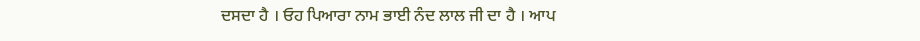ਦਸਦਾ ਹੈ । ਓਹ ਪਿਆਰਾ ਨਾਮ ਭਾਈ ਨੰਦ ਲਾਲ ਜੀ ਦਾ ਹੈ । ਆਪ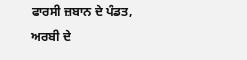ਫਾਰਸੀ ਜ਼ਬਾਨ ਦੇ ਪੰਡਤ, ਅਰਬੀ ਦੇ